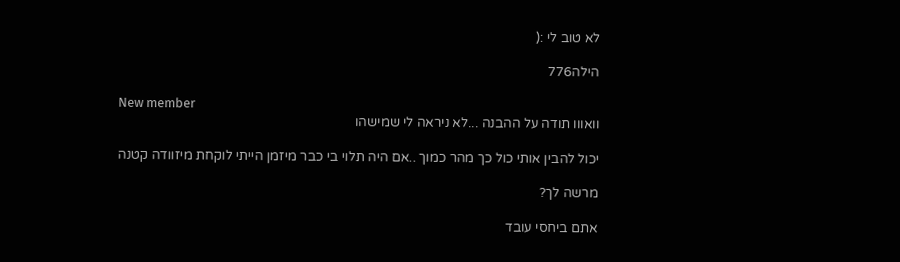לא טוב לי :(

הילה776

New member
וואווו תודה על ההבנה ...לא ניראה לי שמישהו

יכול להבין אותי כול כך מהר כמוך ..אם היה תלוי בי כבר מיזמן הייתי לוקחת מיזוודה קטנה

מרשה לך?

אתם ביחסי עובד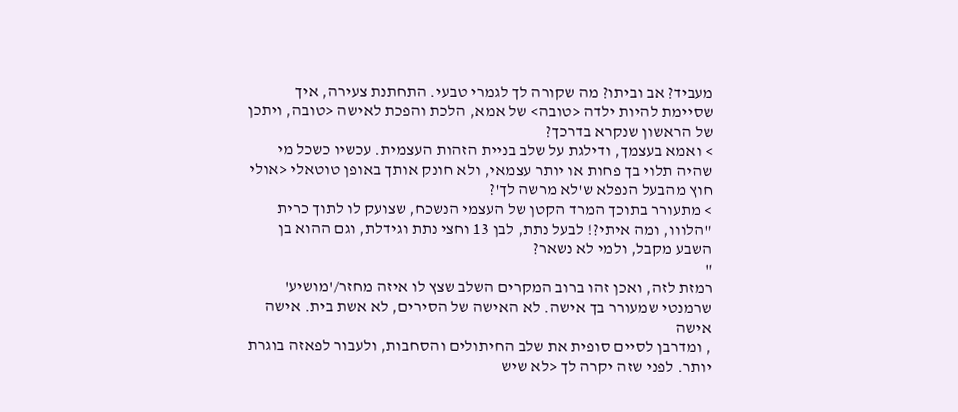מעביד? אב וביתו? מה שקורה לך לגמרי טבעי. התחתנת צעירה, איך שסיימת להיות ילדה <טובה> של אמא, הלכת והפכת לאישה <טובה, ויתכן של הראשון שנקרא בדרכך?
> ואמא בעצמך, ודילגת על שלב בניית הזהות העצמית. עכשיו כשכל מי שהיה תלוי בך פחות או יותר עצמאי, ולא חונק אותך באופן טוטאלי <אולי חוץ מהבעל הנפלא ש'לא מרשה לך'?
> מתעורר בתוכך המרד הקטן של העצמי הנשכח, שצועק לו לתוך כרית "הלווו, ומה איתי?! לבעל נתת, לבן 13 וחצי נתת וגידלת, וגם ההוא בן השבע מקבל, ולמי לא נשאר?
"
רמזת לזה, ואכן זהו ברוב המקרים השלב שצץ לו איזה מחזר/'מושיע' שרמנטי שמעורר בך אישה. לא האישה של הסירים, לא אשת בית. אישה אישה
, ומדרבן לסיים סופית את שלב החיתולים והסחבות, ולעבור לפאזה בוגרת יותר. לפני שזה יקרה לך <לא שיש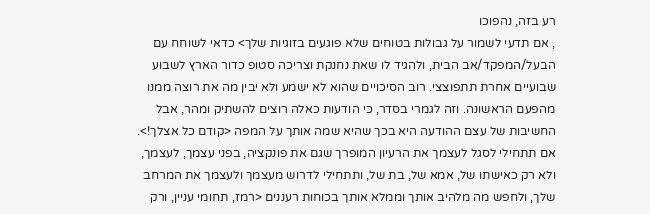רע בזה, נהפוכו
, אם תדעי לשמור על גבולות בטוחים שלא פוגעים בזוגיות שלך> כדאי לשוחח עם הבעל/המפקד/אב הבית, ולהגיד לו שאת נחנקת וצריכה סטופ כדור הארץ לשבוע שבועיים אחרת תתפוצצי. רוב הסיכויים שהוא לא ישמע ולא יבין מה את רוצה ממנו מהפעם הראשונה. וזה לגמרי בסדר, כי הודעות כאלה רוצים להשתיק ומהר, אבל החשיבות של עצם ההודעה היא בכך שהיא שמה אותך על המפה <קודם כל אצלך!>. אם תתחילי לסגל לעצמך את הרעיון המופרך שגם את פונקציה, בפני עצמך, לעצמך, ולא רק כאישתו של, אמא של, בת של, ותתחילי לדרוש מעצמך ולעצמך את המרחב שלך, ולחפש מה מלהיב אותך וממלא אותך בכוחות רעננים <רמז, תחומי עניין, ורק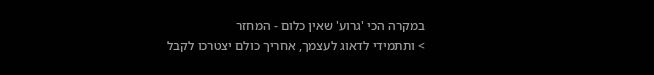במקרה הכי 'גרוע' שאין כלום - המחזר
> ותתמידי לדאוג לעצמך, אחריך כולם יצטרכו לקבל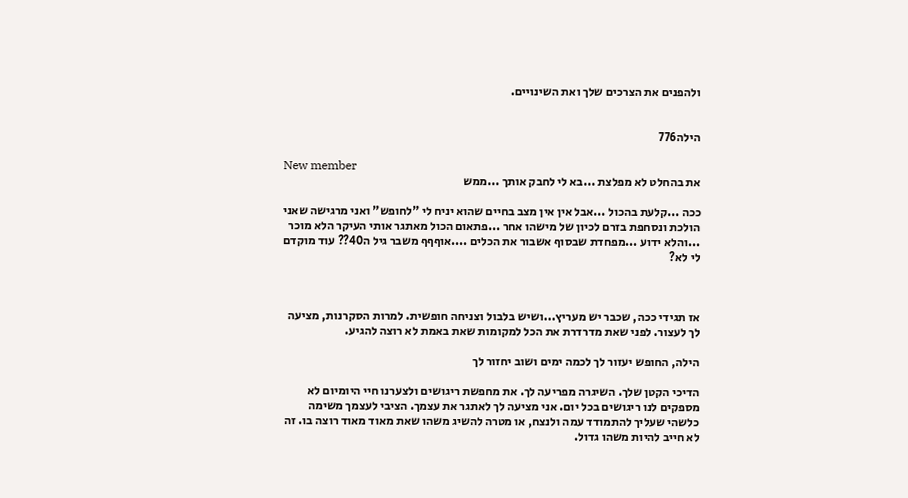ולהפנים את הצרכים שלך ואת השינויים.


הילה776

New member
את בהחלט לא מפלצת ...בא לי לחבק אותך ...ממש

ככה ...קלעת בהכול ...אבל אין אין מצב בחיים שהוא יניח לי "לחופש" ואני מרגישה שאני הולכת ונסחפת בזרם לכיון של מישהו אחר ...פתאום הכול מאתגר אותי העיקר הלא מוכר ...והלא ידוע ...מפחדת שבסוף אשבור את הכלים ....אוףףף משבר גיל ה40?? עוד מוקדם לי לא?



אז תגידי ככה, שכבר יש מעריץ...ושיש בלבול וצניחה חופשית. למרות הסקרנות, מציעה לך לעצור. לפני שאת מדרדרת את הכל למקומות שאת באמת לא רוצה להגיע.

הילה, החופש יעזור לך לכמה ימים ושוב יחזור לך

הדיכי הקטן שלך. השיגרה מפריעה לך. את מחפשת ריגושים ולצערנו חיי היומיום לא מספקים לנו ריגושים בכל יום. אני מציעה לך לאתגר את עצמך. הציבי לעצמך משימה כלשהי שעליך להתמודד עמה ולנצח, או מטרה להשיג משהו שאת מאוד מאוד רוצה בו. זה לא חייב להיות משהו גדול.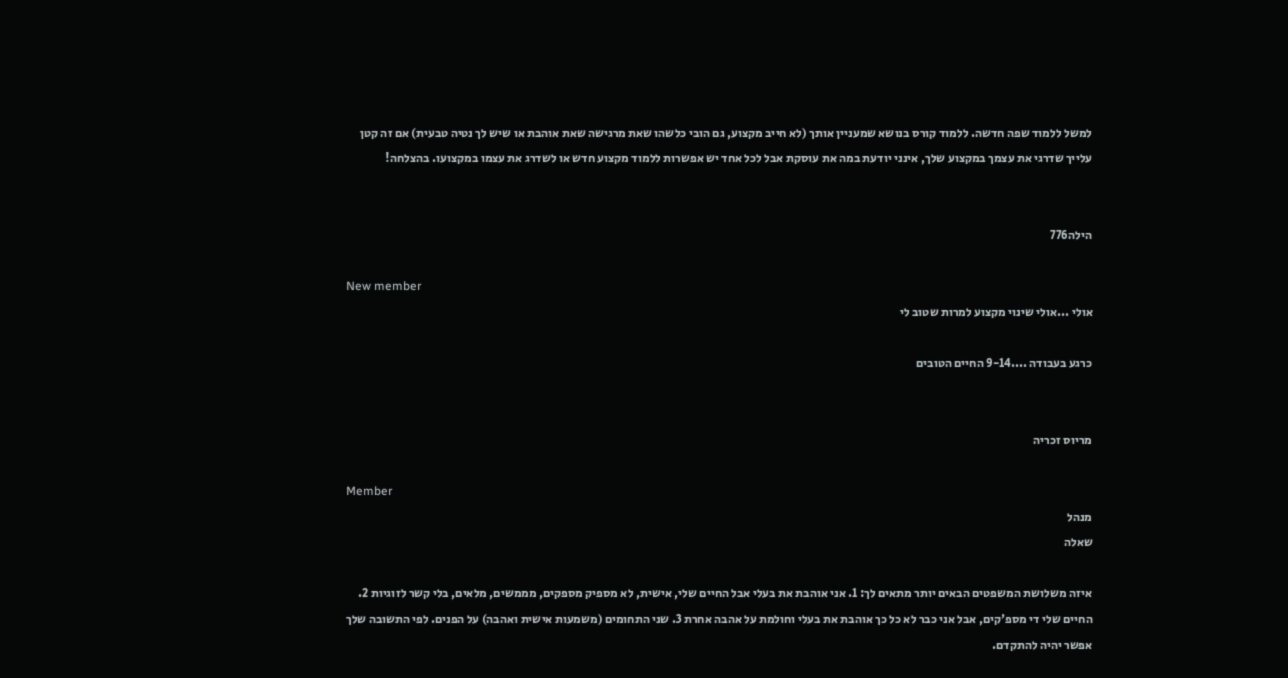למשל ללמוד שפה חדשה. ללמוד קורס בנושא שמעניין אותך (לא חייב מקצוע, גם הובי כלשהו שאת מרגישה שאת אוהבת או שיש לך נטיה טבעית) אם זה קטן עלייך שדרגי את עצמך במקצוע שלך, אינני יודעת במה את עוסקת אבל לכל אחד יש אפשרות ללמוד מקצוע חדש או לשדרג את עצמו במקצועו. בהצלחה!


הילה776

New member
אולי ...אולי שינוי מקצוע למרות שטוב לי

כרגע בעבודה ....9-14 החיים הטובים


מריוס זכריה

Member
מנהל
שאלה

איזה משלושת המשפטים הבאים יותר מתאים לך: 1. אני אוהבת את בעלי אבל החיים שלי, אישית, לא מספיק מספקים, מממשים, מלאים, בלי קשר לזוגיות 2. החיים שלי די מספ'קים, אבל אני כבר לא כל כך אוהבת את בעלי וחולמת על אהבה אחרת 3. שני התחומים (משמעות אישית ואהבה) על הפנים. לפי התשובה שלך אפשר יהיה להתקדם.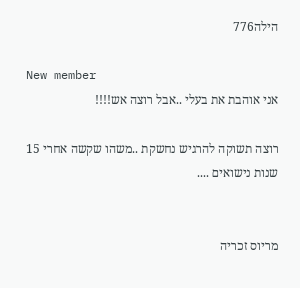הילה776

New member
אני אוהבת את בעלי ..אבל רוצה אש!!!!

רוצה תשוקה להרגיש נחשקת ..משהו שקשה אחרי 15 שנות נישואים ....


מריוס זכריה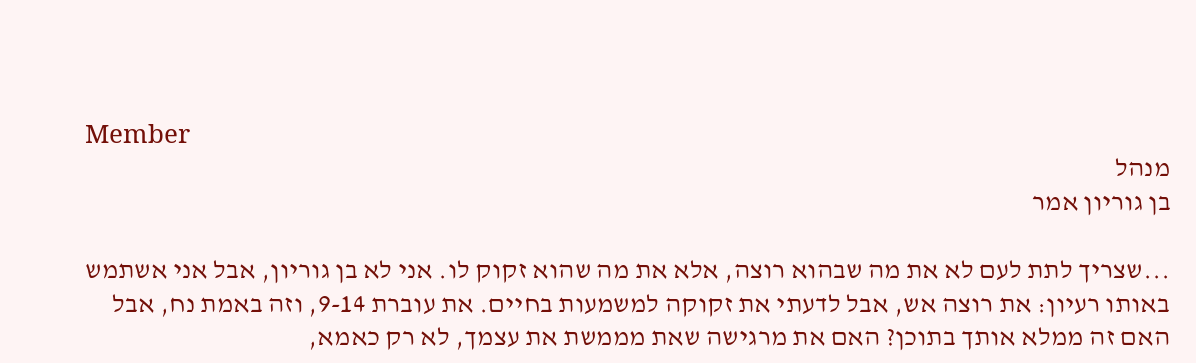Member
מנהל
בן גוריון אמר

...שצריך לתת לעם לא את מה שבהוא רוצה, אלא את מה שהוא זקוק לו. אני לא בן גוריון, אבל אני אשתמש באותו רעיון: את רוצה אש, אבל לדעתי את זקוקה למשמעות בחיים. את עוברת 9-14, וזה באמת נח, אבל האם זה ממלא אותך בתוכן? האם את מרגישה שאת מממשת את עצמך, לא רק כאמא,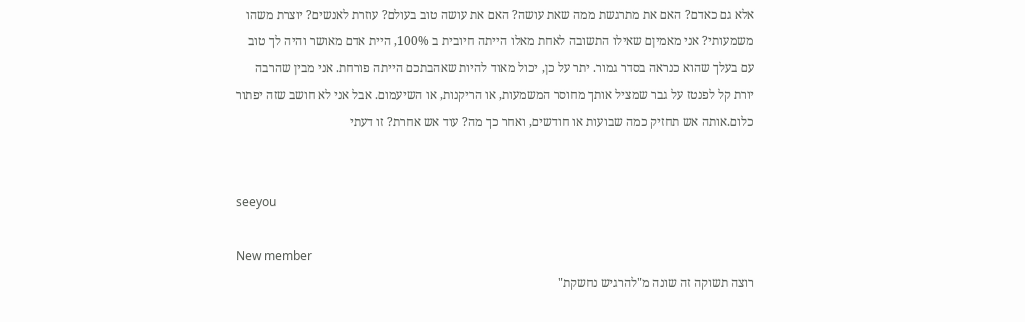אלא גם כאדם? האם את מתרגשת ממה שאת עושה? האם את עושה טוב בעולם? עוזרת לאנשים? יוצרת משהו משמעותי? אני מאמיןם שאילו התשובה לאחת מאלו הייתה חיובית ב 100%, היית אדם מאושר והיה לך טוב עם בעלך שהוא כנראה בסדר גמור. יתר על כן, יכול מאוד להיות שאהבתכם הייתה פורחת. אני מבין שהרבה יורת קל לפנטז על גבר שמציל אותך מחוסר המשמעות, או הריקנות, או השיעמום. אבל אני לא חושב שזה יפתור כלום.אותה אש תחזיק כמה שבועות או חודשים, ואחר כך מה? עוד אש אחרת? זו דעתי


seeyou

New member
רוצה תשוקה זה שונה מ"להרגיש נחשקת"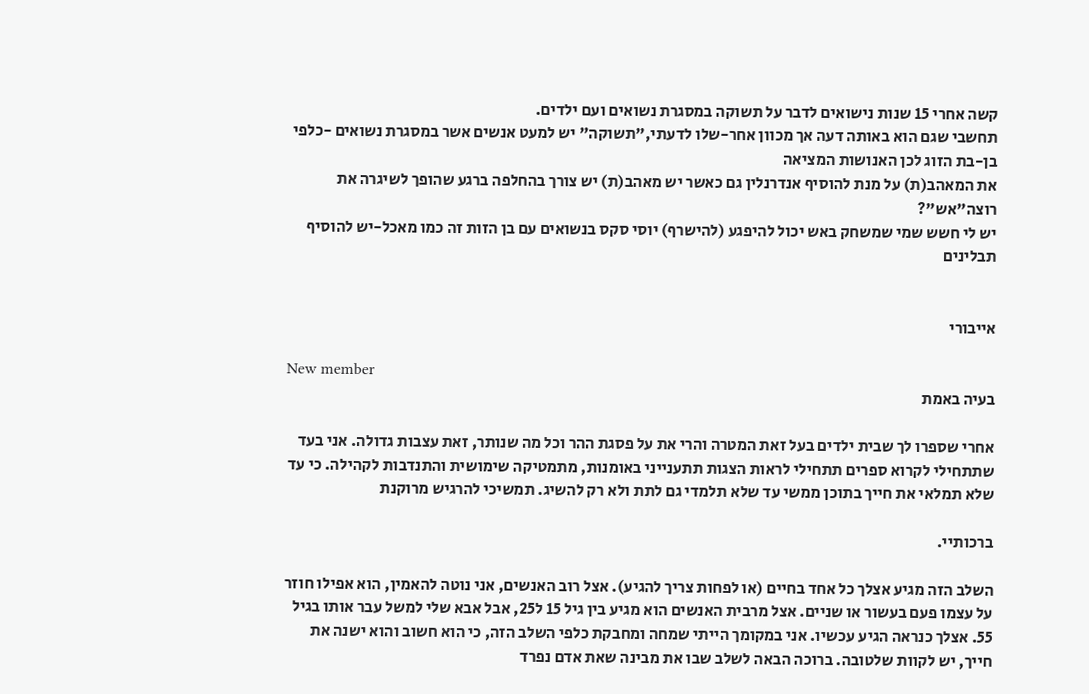קשה אחרי 15 שנות נישואים לדבר על תשוקה במסגרת נשואים ועם ילדים.
תחשבי שגם הוא באותה דעה אך מכוון אחר-שלו לדעתי,"תשוקה" יש למעט אנשים אשר במסגרת נשואים -כלפי בן-בת הזוג לכן האנושות המציאה
את המאהב(ת) על מנת להוסיף אנדרנלין גם כאשר יש מאהב(ת) יש צורך בהחלפה ברגע שהופך לשיגרה את רוצה"אש"?
יש לי חשש שמי שמשחק באש יכול להיפגע (להישרף) יוסי סקס בנשואים עם בן הזות זה כמו מאכל-יש להוסיף תבלינים


אייבורי

New member
בעיה באמת

אחרי שספרו לך שבית ילדים בעל זאת המטרה והרי את על פסגת ההר וכל מה שנותר, זאת עצבות גדולה. אני בעד שתתחילי לקרוא ספרים תתחילי לראות הצגות תתענייני באומנות, מתמטיקה שימושית והתנדבות לקהילה. כי עד שלא תמלאי את חייך בתוכן ממשי עד שלא תלמדי גם לתת ולא רק להשיג. תמשיכי להרגיש מרוקנת

ברכותיי.

השלב הזה מגיע אצלך כל אחד בחיים (או לפחות צריך להגיע). אצל רוב האנשים, אני נוטה להאמין, הוא אפילו חוזר על עצמו פעם בעשור או שניים. אצל מרבית האנשים הוא מגיע בין גיל 15 ל25, אבל אבא שלי למשל עבר אותו בגיל 55. אצלך כנראה הגיע עכשיו. אני במקומך הייתי שמחה ומחבקת כלפי השלב הזה, כי הוא חשוב והוא ישנה את חייך, יש לקוות שלטובה. ברוכה הבאה לשלב שבו את מבינה שאת אדם נפרד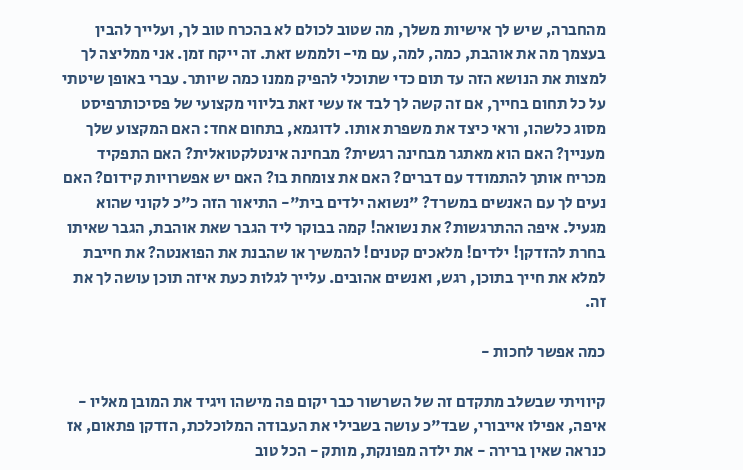מהחברה, שיש לך אישיות משלך, מה שטוב לכולם לא בהכרח טוב לך, ועלייך להבין בעצמך מה את אוהבת, כמה, למה, עם מי- ולממש זאת. זה ייקח זמן. אני ממליצה לך למצות את הנושא הזה עד תום כדי שתוכלי להפיק ממנו כמה שיותר. עברי באופן שיטתי על כל תחום בחייך, אם זה קשה לך לבד אז עשי זאת בליווי מקצועי של פסיכותרפיסט מסוג כלשהו, וראי כיצד את משפרת אותו. לדוגמא, בתחום אחד: האם המקצוע שלך מעניין? האם הוא מאתגר מבחינה רגשית? מבחינה אינטלקטואלית? האם התפקיד מכריח אותך להתמודד עם דברים? האם את צומחת בו? האם יש אפשרויות קידום? האם נעים לך עם האנשים במשרד? "נשואה ילדים בית"- התיאור הזה כ"כ לקוני שהוא מגעיל. איפה ההתרגשות? את נשואה! קמה בבוקר ליד הגבר שאת אוהבת, הגבר שאיתו בחרת להזדקן! ילדים! מלאכים קטנים! להמשיך או שהבנת את הפואנטה? את חייבת למלא את חייך בתוכן, רגש, ואנשים אהובים. עלייך לגלות כעת איזה תוכן עושה לך את זה.

כמה אפשר לחכות -

קיוויתי שבשלב מתקדם זה של השרשור כבר יקום פה מישהו ויגיד את המובן מאליו - איפה, אפילו אייבורי, שבד"כ עושה בשבילי את העבודה המלוכלכת, הזדקן פתאום, אז כנראה שאין ברירה - את ילדה מפונקת, מותק - הכל טוב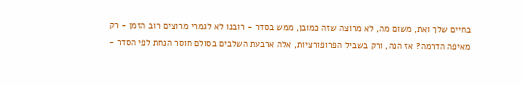בחיים שלך ואת, משום מה, לא מרוצה שזה כמובן, ממש בסדר - רובנו לא לגמרי מרוצים רוב הזמן - רק מאיפה הדרמה? אז הנה, ורק בשביל הפרופורציות, אלה ארבעת השלבים בסולם חוסר הנחת לפי הסדר -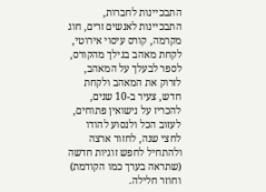התבכיינות לחברות, התבכיינות לאנשים זרים, חוג מקרמה, קורס עיסוי אירוטי, לקחת מאהב בגילך מהקורס, לספר לבעלך על המאהב, לזרוק את המאהב ולקחת חדש, צעיר ב-10 שנים, להכריז על נישואין פתוחים, לעזוב הכל ולנסוע להודו לחצי שנה, לחזור ארצה ולהתחיל לחפש זוגיות חדשה (שתראה בערך כמו הקודמת) וחוזר חלילה.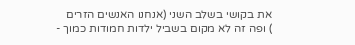את בקושי בשלב השני (אנחנו האנשים הזרים
) ופה זה לא מקום בשביל ילדות חמודות כמוך -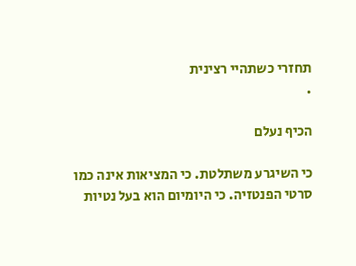תחזרי כשתהיי רצינית
.

הכיף נעלם

כי השיגרע משתלטת. כי המציאות אינה כמו סרטי הפנטזיה. כי היומיום הוא בעל נטיות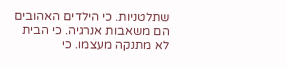שתלטניות. כי הילדים האהובים הם משאבות אנרגיה. כי הבית לא מתנקה מעצמו. כי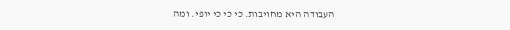העבודה היא מחויבות. כי כי כי יופי. ומה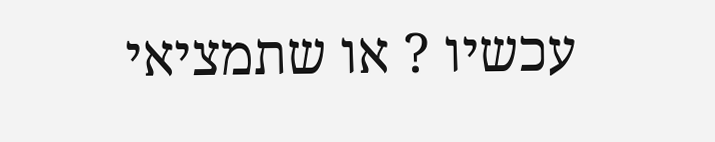עכשיו ? או שתמציאי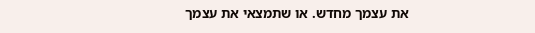את עצמך מחדש. או שתמצאי את עצמך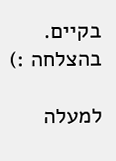בקיים. בהצלחה :)

למעלה